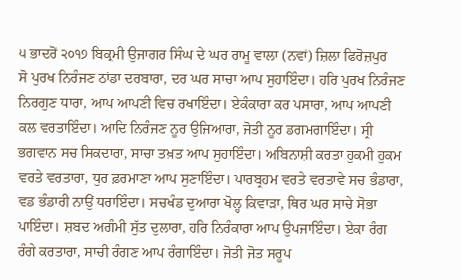੫ ਭਾਦਰੋਂ ੨੦੧੭ ਬਿਕ੍ਰਮੀ ਉਜਾਗਰ ਸਿੰਘ ਦੇ ਘਰ ਰਾਮੂ ਵਾਲਾ (ਨਵਾਂ) ਜ਼ਿਲਾ ਫਿਰੋਜ਼ਪੁਰ
ਸੋ ਪੁਰਖ ਨਿਰੰਜਣ ਠਾਂਡਾ ਦਰਬਾਰਾ, ਦਰ ਘਰ ਸਾਚਾ ਆਪ ਸੁਹਾਇੰਦਾ। ਹਰਿ ਪੁਰਖ ਨਿਰੰਜਣ ਨਿਰਗੁਣ ਧਾਰਾ, ਆਪ ਆਪਣੀ ਵਿਚ ਰਖਾਇੰਦਾ। ਏਕੰਕਾਰਾ ਕਰ ਪਸਾਰਾ, ਆਪ ਆਪਣੀ ਕਲ ਵਰਤਾਇੰਦਾ। ਆਦਿ ਨਿਰੰਜਣ ਨੂਰ ਉਜਿਆਰਾ, ਜੋਤੀ ਨੂਰ ਡਗਮਗਾਇੰਦਾ। ਸ੍ਰੀ ਭਗਵਾਨ ਸਚ ਸਿਕਦਾਰਾ, ਸਾਚਾ ਤਖ਼ਤ ਆਪ ਸੁਹਾਇੰਦਾ। ਅਬਿਨਾਸ਼ੀ ਕਰਤਾ ਹੁਕਮੀ ਹੁਕਮ ਵਰਤੇ ਵਰਤਾਰਾ, ਧੁਰ ਫ਼ਰਮਾਣਾ ਆਪ ਸੁਣਾਇੰਦਾ। ਪਾਰਬ੍ਰਹਮ ਵਰਤੇ ਵਰਤਾਵੇ ਸਚ ਭੰਡਾਰਾ, ਵਡ ਭੰਡਾਰੀ ਨਾਉਂ ਧਰਾਇੰਦਾ। ਸਚਖੰਡ ਦੁਆਰਾ ਖੋਲ੍ਹ ਕਿਵਾੜਾ, ਥਿਰ ਘਰ ਸਾਚੇ ਸੋਭਾ ਪਾਇੰਦਾ। ਸ਼ਬਦ ਅਗੰਮੀ ਸੁੱਤ ਦੁਲਾਰਾ, ਹਰਿ ਨਿਰੰਕਾਰਾ ਆਪ ਉਪਜਾਇੰਦਾ। ਏਕਾ ਰੰਗ ਰੰਗੇ ਕਰਤਾਰਾ, ਸਾਚੀ ਰੰਗਣ ਆਪ ਰੰਗਾਇੰਦਾ। ਜੋਤੀ ਜੋਤ ਸਰੂਪ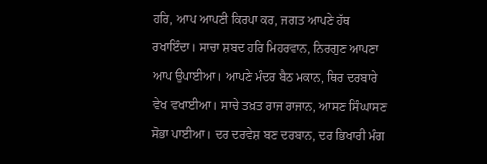ਹਰਿ, ਆਪ ਆਪਣੀ ਕਿਰਪਾ ਕਰ, ਜਗਤ ਆਪਣੇ ਹੱਥ ਰਖਾਇੰਦਾ। ਸਾਚਾ ਸ਼ਬਦ ਹਰਿ ਮਿਹਰਵਾਨ, ਨਿਰਗੁਣ ਆਪਣਾ ਆਪ ਉਪਾਈਆ। ਆਪਣੇ ਮੰਦਰ ਬੈਠ ਮਕਾਨ, ਥਿਰ ਦਰਬਾਰੇ ਵੇਖ ਵਖਾਈਆ। ਸਾਚੇ ਤਖ਼ਤ ਰਾਜ ਰਾਜਾਨ, ਆਸਣ ਸਿੰਘਾਸਣ ਸੋਭਾ ਪਾਈਆ। ਦਰ ਦਰਵੇਸ਼ ਬਣ ਦਰਬਾਨ, ਦਰ ਭਿਖਾਰੀ ਮੰਗ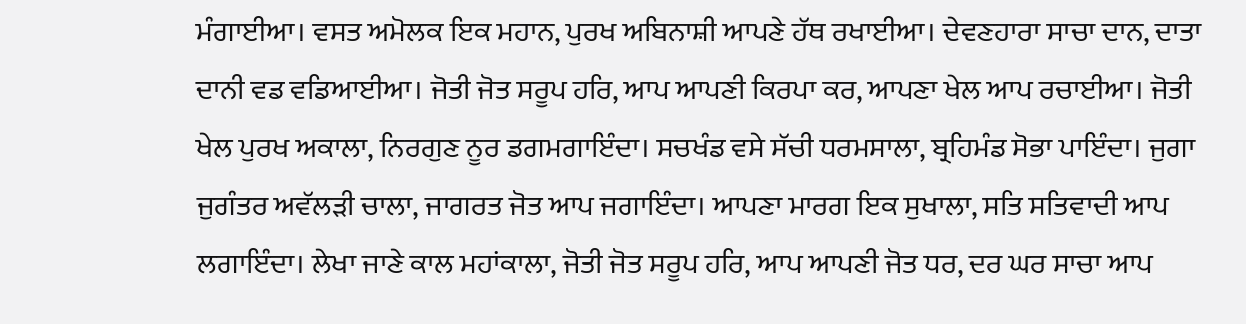ਮੰਗਾਈਆ। ਵਸਤ ਅਮੋਲਕ ਇਕ ਮਹਾਨ, ਪੁਰਖ ਅਬਿਨਾਸ਼ੀ ਆਪਣੇ ਹੱਥ ਰਖਾਈਆ। ਦੇਵਣਹਾਰਾ ਸਾਚਾ ਦਾਨ, ਦਾਤਾ ਦਾਨੀ ਵਡ ਵਡਿਆਈਆ। ਜੋਤੀ ਜੋਤ ਸਰੂਪ ਹਰਿ, ਆਪ ਆਪਣੀ ਕਿਰਪਾ ਕਰ, ਆਪਣਾ ਖੇਲ ਆਪ ਰਚਾਈਆ। ਜੋਤੀ ਖੇਲ ਪੁਰਖ ਅਕਾਲਾ, ਨਿਰਗੁਣ ਨੂਰ ਡਗਮਗਾਇੰਦਾ। ਸਚਖੰਡ ਵਸੇ ਸੱਚੀ ਧਰਮਸਾਲਾ, ਬ੍ਰਹਿਮੰਡ ਸੋਭਾ ਪਾਇੰਦਾ। ਜੁਗਾ ਜੁਗੰਤਰ ਅਵੱਲੜੀ ਚਾਲਾ, ਜਾਗਰਤ ਜੋਤ ਆਪ ਜਗਾਇੰਦਾ। ਆਪਣਾ ਮਾਰਗ ਇਕ ਸੁਖਾਲਾ, ਸਤਿ ਸਤਿਵਾਦੀ ਆਪ ਲਗਾਇੰਦਾ। ਲੇਖਾ ਜਾਣੇ ਕਾਲ ਮਹਾਂਕਾਲਾ, ਜੋਤੀ ਜੋਤ ਸਰੂਪ ਹਰਿ, ਆਪ ਆਪਣੀ ਜੋਤ ਧਰ, ਦਰ ਘਰ ਸਾਚਾ ਆਪ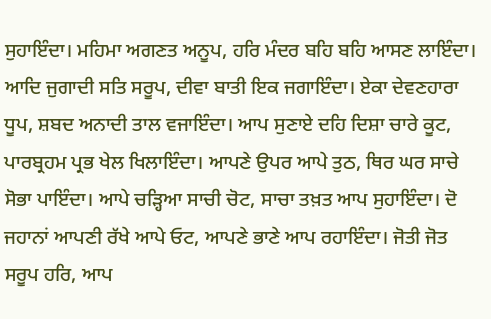ਸੁਹਾਇੰਦਾ। ਮਹਿਮਾ ਅਗਣਤ ਅਨੂਪ, ਹਰਿ ਮੰਦਰ ਬਹਿ ਬਹਿ ਆਸਣ ਲਾਇੰਦਾ। ਆਦਿ ਜੁਗਾਦੀ ਸਤਿ ਸਰੂਪ, ਦੀਵਾ ਬਾਤੀ ਇਕ ਜਗਾਇੰਦਾ। ਏਕਾ ਦੇਵਣਹਾਰਾ ਧੂਪ, ਸ਼ਬਦ ਅਨਾਦੀ ਤਾਲ ਵਜਾਇੰਦਾ। ਆਪ ਸੁਣਾਏ ਦਹਿ ਦਿਸ਼ਾ ਚਾਰੇ ਕੂਟ, ਪਾਰਬ੍ਰਹਮ ਪ੍ਰਭ ਖੇਲ ਖਿਲਾਇੰਦਾ। ਆਪਣੇ ਉਪਰ ਆਪੇ ਤੁਠ, ਥਿਰ ਘਰ ਸਾਚੇ ਸੋਭਾ ਪਾਇੰਦਾ। ਆਪੇ ਚੜ੍ਹਿਆ ਸਾਚੀ ਚੋਟ, ਸਾਚਾ ਤਖ਼ਤ ਆਪ ਸੁਹਾਇੰਦਾ। ਦੋ ਜਹਾਨਾਂ ਆਪਣੀ ਰੱਖੇ ਆਪੇ ਓਟ, ਆਪਣੇ ਭਾਣੇ ਆਪ ਰਹਾਇੰਦਾ। ਜੋਤੀ ਜੋਤ ਸਰੂਪ ਹਰਿ, ਆਪ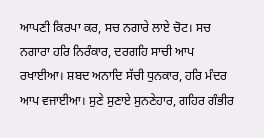ਆਪਣੀ ਕਿਰਪਾ ਕਰ, ਸਚ ਨਗਾਰੇ ਲਾਏ ਚੋਟ। ਸਚ ਨਗਾਰਾ ਹਰਿ ਨਿਰੰਕਾਰ, ਦਰਗਹਿ ਸਾਚੀ ਆਪ ਰਖਾਈਆ। ਸ਼ਬਦ ਅਨਾਦਿ ਸੱਚੀ ਧੁਨਕਾਰ, ਹਰਿ ਮੰਦਰ ਆਪ ਵਜਾਈਆ। ਸੁਣੇ ਸੁਣਾਏ ਸੁਨਣੇਹਾਰ, ਗਹਿਰ ਗੰਭੀਰ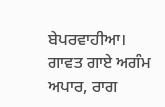ਬੇਪਰਵਾਹੀਆ। ਗਾਵਤ ਗਾਏ ਅਗੰਮ ਅਪਾਰ, ਰਾਗ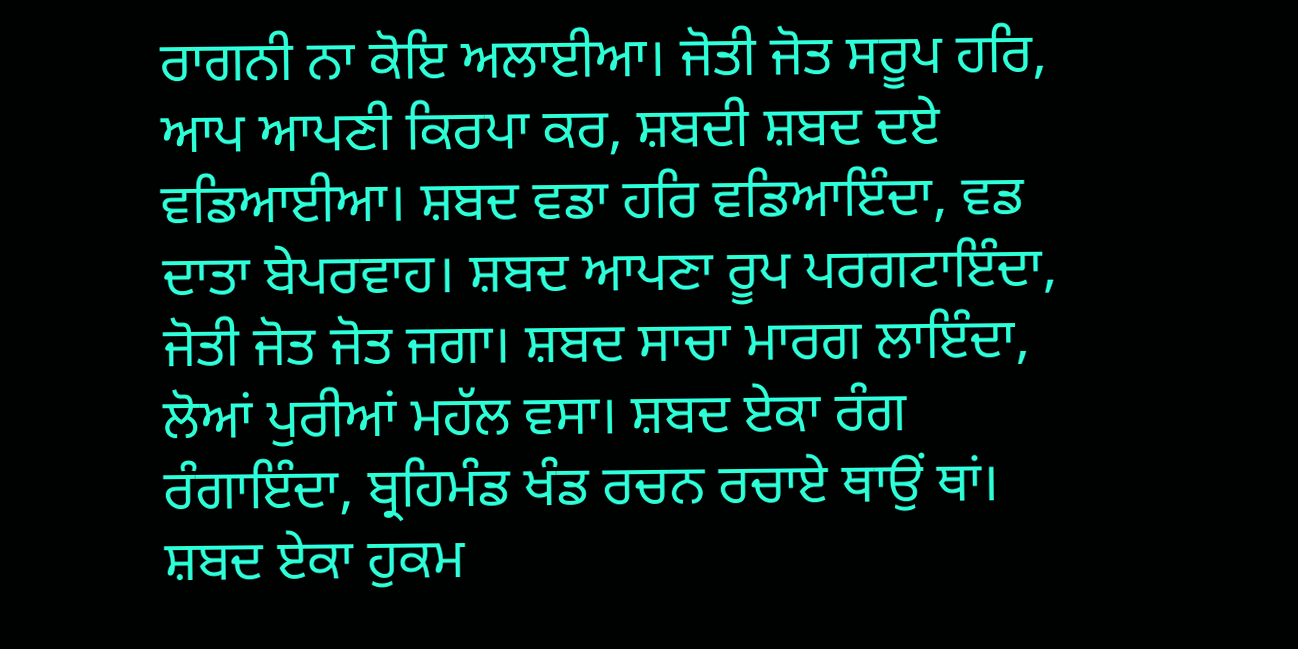ਰਾਗਨੀ ਨਾ ਕੋਇ ਅਲਾਈਆ। ਜੋਤੀ ਜੋਤ ਸਰੂਪ ਹਰਿ, ਆਪ ਆਪਣੀ ਕਿਰਪਾ ਕਰ, ਸ਼ਬਦੀ ਸ਼ਬਦ ਦਏ ਵਡਿਆਈਆ। ਸ਼ਬਦ ਵਡਾ ਹਰਿ ਵਡਿਆਇੰਦਾ, ਵਡ ਦਾਤਾ ਬੇਪਰਵਾਹ। ਸ਼ਬਦ ਆਪਣਾ ਰੂਪ ਪਰਗਟਾਇੰਦਾ, ਜੋਤੀ ਜੋਤ ਜੋਤ ਜਗਾ। ਸ਼ਬਦ ਸਾਚਾ ਮਾਰਗ ਲਾਇੰਦਾ, ਲੋਆਂ ਪੁਰੀਆਂ ਮਹੱਲ ਵਸਾ। ਸ਼ਬਦ ਏਕਾ ਰੰਗ ਰੰਗਾਇੰਦਾ, ਬ੍ਰਹਿਮੰਡ ਖੰਡ ਰਚਨ ਰਚਾਏ ਥਾਉਂ ਥਾਂ। ਸ਼ਬਦ ਏਕਾ ਹੁਕਮ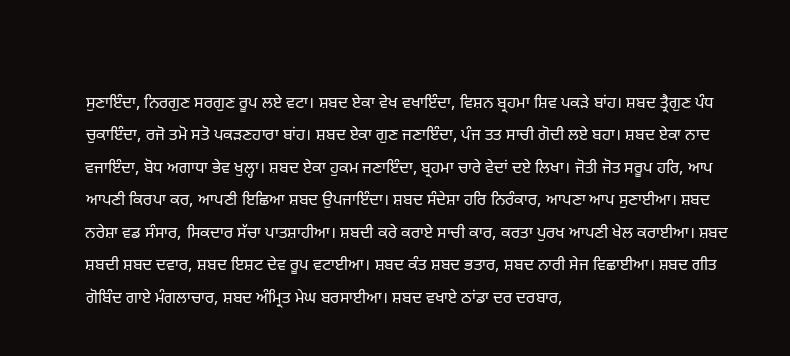ਸੁਣਾਇੰਦਾ, ਨਿਰਗੁਣ ਸਰਗੁਣ ਰੂਪ ਲਏ ਵਟਾ। ਸ਼ਬਦ ਏਕਾ ਵੇਖ ਵਖਾਇੰਦਾ, ਵਿਸ਼ਨ ਬ੍ਰਹਮਾ ਸ਼ਿਵ ਪਕੜੇ ਬਾਂਹ। ਸ਼ਬਦ ਤ੍ਰੈਗੁਣ ਪੰਧ ਚੁਕਾਇੰਦਾ, ਰਜੋ ਤਮੋ ਸਤੋ ਪਕੜਣਹਾਰਾ ਬਾਂਹ। ਸ਼ਬਦ ਏਕਾ ਗੁਣ ਜਣਾਇੰਦਾ, ਪੰਜ ਤਤ ਸਾਚੀ ਗੋਦੀ ਲਏ ਬਹਾ। ਸ਼ਬਦ ਏਕਾ ਨਾਦ ਵਜਾਇੰਦਾ, ਬੋਧ ਅਗਾਧਾ ਭੇਵ ਖੁਲ੍ਹਾ। ਸ਼ਬਦ ਏਕਾ ਹੁਕਮ ਜਣਾਇੰਦਾ, ਬ੍ਰਹਮਾ ਚਾਰੇ ਵੇਦਾਂ ਦਏ ਲਿਖਾ। ਜੋਤੀ ਜੋਤ ਸਰੂਪ ਹਰਿ, ਆਪ ਆਪਣੀ ਕਿਰਪਾ ਕਰ, ਆਪਣੀ ਇਛਿਆ ਸ਼ਬਦ ਉਪਜਾਇੰਦਾ। ਸ਼ਬਦ ਸੰਦੇਸ਼ਾ ਹਰਿ ਨਿਰੰਕਾਰ, ਆਪਣਾ ਆਪ ਸੁਣਾਈਆ। ਸ਼ਬਦ ਨਰੇਸ਼ਾ ਵਡ ਸੰਸਾਰ, ਸਿਕਦਾਰ ਸੱਚਾ ਪਾਤਸ਼ਾਹੀਆ। ਸ਼ਬਦੀ ਕਰੇ ਕਰਾਏ ਸਾਚੀ ਕਾਰ, ਕਰਤਾ ਪੁਰਖ ਆਪਣੀ ਖੇਲ ਕਰਾਈਆ। ਸ਼ਬਦ ਸ਼ਬਦੀ ਸ਼ਬਦ ਦਵਾਰ, ਸ਼ਬਦ ਇਸ਼ਟ ਦੇਵ ਰੂਪ ਵਟਾਈਆ। ਸ਼ਬਦ ਕੰਤ ਸ਼ਬਦ ਭਤਾਰ, ਸ਼ਬਦ ਨਾਰੀ ਸੇਜ ਵਿਛਾਈਆ। ਸ਼ਬਦ ਗੀਤ ਗੋਬਿੰਦ ਗਾਏ ਮੰਗਲਾਚਾਰ, ਸ਼ਬਦ ਅੰਮ੍ਰਿਤ ਮੇਘ ਬਰਸਾਈਆ। ਸ਼ਬਦ ਵਖਾਏ ਠਾਂਡਾ ਦਰ ਦਰਬਾਰ,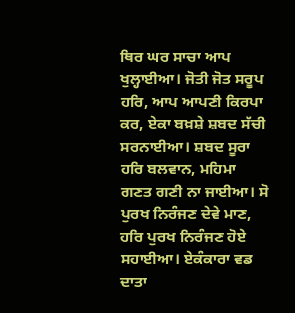ਥਿਰ ਘਰ ਸਾਚਾ ਆਪ ਖੁਲ੍ਹਾਈਆ। ਜੋਤੀ ਜੋਤ ਸਰੂਪ ਹਰਿ, ਆਪ ਆਪਣੀ ਕਿਰਪਾ ਕਰ, ਏਕਾ ਬਖ਼ਸ਼ੇ ਸ਼ਬਦ ਸੱਚੀ ਸਰਨਾਈਆ। ਸ਼ਬਦ ਸੂਰਾ ਹਰਿ ਬਲਵਾਨ, ਮਹਿਮਾ ਗਣਤ ਗਣੀ ਨਾ ਜਾਈਆ। ਸੋ ਪੁਰਖ ਨਿਰੰਜਣ ਦੇਵੇ ਮਾਣ, ਹਰਿ ਪੁਰਖ ਨਿਰੰਜਣ ਹੋਏ ਸਹਾਈਆ। ਏਕੰਕਾਰਾ ਵਡ ਦਾਤਾ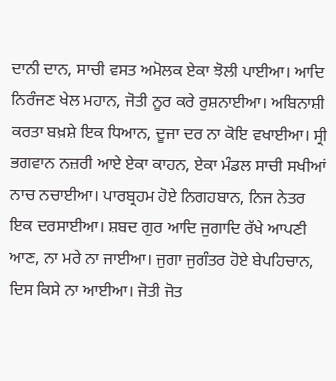ਦਾਨੀ ਦਾਨ, ਸਾਚੀ ਵਸਤ ਅਮੋਲਕ ਏਕਾ ਝੋਲੀ ਪਾਈਆ। ਆਦਿ ਨਿਰੰਜਣ ਖੇਲ ਮਹਾਨ, ਜੋਤੀ ਨੂਰ ਕਰੇ ਰੁਸ਼ਨਾਈਆ। ਅਬਿਨਾਸ਼ੀ ਕਰਤਾ ਬਖ਼ਸ਼ੇ ਇਕ ਧਿਆਨ, ਦੂਜਾ ਦਰ ਨਾ ਕੋਇ ਵਖਾਈਆ। ਸ੍ਰੀ ਭਗਵਾਨ ਨਜ਼ਰੀ ਆਏ ਏਕਾ ਕਾਹਨ, ਏਕਾ ਮੰਡਲ ਸਾਚੀ ਸਖੀਆਂ ਨਾਚ ਨਚਾਈਆ। ਪਾਰਬ੍ਰਹਮ ਹੋਏ ਨਿਗਹਬਾਨ, ਨਿਜ ਨੇਤਰ ਇਕ ਦਰਸਾਈਆ। ਸ਼ਬਦ ਗੁਰ ਆਦਿ ਜੁਗਾਦਿ ਰੱਖੇ ਆਪਣੀ ਆਣ, ਨਾ ਮਰੇ ਨਾ ਜਾਈਆ। ਜੁਗਾ ਜੁਗੰਤਰ ਹੋਏ ਬੇਪਹਿਚਾਨ, ਦਿਸ ਕਿਸੇ ਨਾ ਆਈਆ। ਜੋਤੀ ਜੋਤ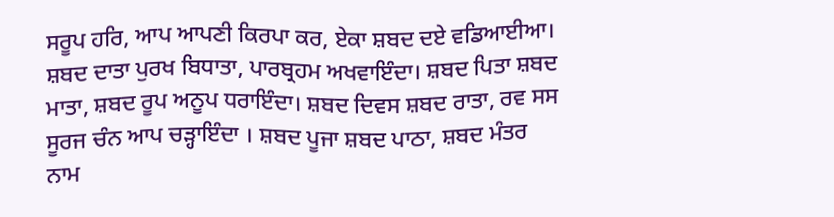ਸਰੂਪ ਹਰਿ, ਆਪ ਆਪਣੀ ਕਿਰਪਾ ਕਰ, ਏਕਾ ਸ਼ਬਦ ਦਏ ਵਡਿਆਈਆ। ਸ਼ਬਦ ਦਾਤਾ ਪੁਰਖ ਬਿਧਾਤਾ, ਪਾਰਬ੍ਰਹਮ ਅਖਵਾਇੰਦਾ। ਸ਼ਬਦ ਪਿਤਾ ਸ਼ਬਦ ਮਾਤਾ, ਸ਼ਬਦ ਰੂਪ ਅਨੂਪ ਧਰਾਇੰਦਾ। ਸ਼ਬਦ ਦਿਵਸ ਸ਼ਬਦ ਰਾਤਾ, ਰਵ ਸਸ ਸੂਰਜ ਚੰਨ ਆਪ ਚੜ੍ਹਾਇੰਦਾ । ਸ਼ਬਦ ਪੂਜਾ ਸ਼ਬਦ ਪਾਠਾ, ਸ਼ਬਦ ਮੰਤਰ ਨਾਮ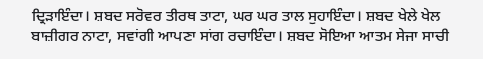ਦ੍ਰਿੜਾਇੰਦਾ। ਸ਼ਬਦ ਸਰੋਵਰ ਤੀਰਥ ਤਾਟਾ, ਘਰ ਘਰ ਤਾਲ ਸੁਹਾਇੰਦਾ। ਸ਼ਬਦ ਖੇਲੇ ਖੇਲ ਬਾਜ਼ੀਗਰ ਨਾਟਾ, ਸਵਾਂਗੀ ਆਪਣਾ ਸਾਂਗ ਰਚਾਇੰਦਾ। ਸ਼ਬਦ ਸੋਇਆ ਆਤਮ ਸੇਜਾ ਸਾਚੀ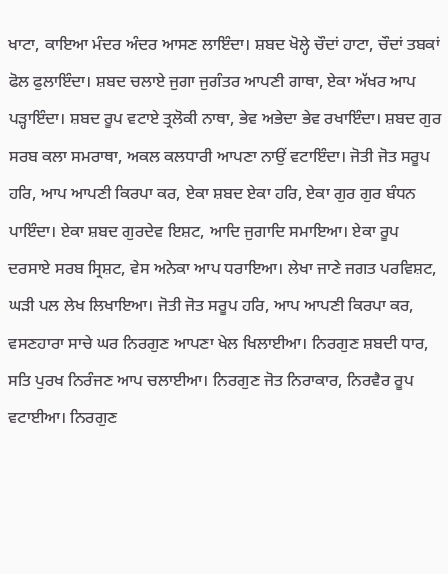ਖਾਟਾ, ਕਾਇਆ ਮੰਦਰ ਅੰਦਰ ਆਸਣ ਲਾਇੰਦਾ। ਸ਼ਬਦ ਖੋਲ੍ਹੇ ਚੌਦਾਂ ਹਾਟਾ, ਚੌਦਾਂ ਤਬਕਾਂ ਫੋਲ ਫੁਲਾਇੰਦਾ। ਸ਼ਬਦ ਚਲਾਏ ਜੁਗਾ ਜੁਗੰਤਰ ਆਪਣੀ ਗਾਥਾ, ਏਕਾ ਅੱਖਰ ਆਪ ਪੜ੍ਹਾਇੰਦਾ। ਸ਼ਬਦ ਰੂਪ ਵਟਾਏ ਤ੍ਰਲੋਕੀ ਨਾਥਾ, ਭੇਵ ਅਭੇਦਾ ਭੇਵ ਰਖਾਇੰਦਾ। ਸ਼ਬਦ ਗੁਰ ਸਰਬ ਕਲਾ ਸਮਰਾਥਾ, ਅਕਲ ਕਲਧਾਰੀ ਆਪਣਾ ਨਾਉਂ ਵਟਾਇੰਦਾ। ਜੋਤੀ ਜੋਤ ਸਰੂਪ ਹਰਿ, ਆਪ ਆਪਣੀ ਕਿਰਪਾ ਕਰ, ਏਕਾ ਸ਼ਬਦ ਏਕਾ ਹਰਿ, ਏਕਾ ਗੁਰ ਗੁਰ ਬੰਧਨ ਪਾਇੰਦਾ। ਏਕਾ ਸ਼ਬਦ ਗੁਰਦੇਵ ਇਸ਼ਟ, ਆਦਿ ਜੁਗਾਦਿ ਸਮਾਇਆ। ਏਕਾ ਰੂਪ ਦਰਸਾਏ ਸਰਬ ਸ੍ਰਿਸ਼ਟ, ਵੇਸ ਅਨੇਕਾ ਆਪ ਧਰਾਇਆ। ਲੇਖਾ ਜਾਣੇ ਜਗਤ ਪਰਵਿਸ਼ਟ, ਘੜੀ ਪਲ ਲੇਖ ਲਿਖਾਇਆ। ਜੋਤੀ ਜੋਤ ਸਰੂਪ ਹਰਿ, ਆਪ ਆਪਣੀ ਕਿਰਪਾ ਕਰ, ਵਸਣਹਾਰਾ ਸਾਚੇ ਘਰ ਨਿਰਗੁਣ ਆਪਣਾ ਖੇਲ ਖਿਲਾਈਆ। ਨਿਰਗੁਣ ਸ਼ਬਦੀ ਧਾਰ, ਸਤਿ ਪੁਰਖ ਨਿਰੰਜਣ ਆਪ ਚਲਾਈਆ। ਨਿਰਗੁਣ ਜੋਤ ਨਿਰਾਕਾਰ, ਨਿਰਵੈਰ ਰੂਪ ਵਟਾਈਆ। ਨਿਰਗੁਣ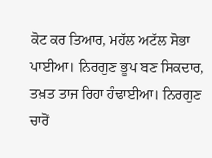ਕੋਟ ਕਰ ਤਿਆਰ, ਮਹੱਲ ਅਟੱਲ ਸੋਭਾ ਪਾਈਆ। ਨਿਰਗੁਣ ਭੂਪ ਬਣ ਸਿਕਦਾਰ, ਤਖ਼ਤ ਤਾਜ ਰਿਹਾ ਹੰਢਾਈਆ। ਨਿਰਗੁਣ ਚਾਰੋਂ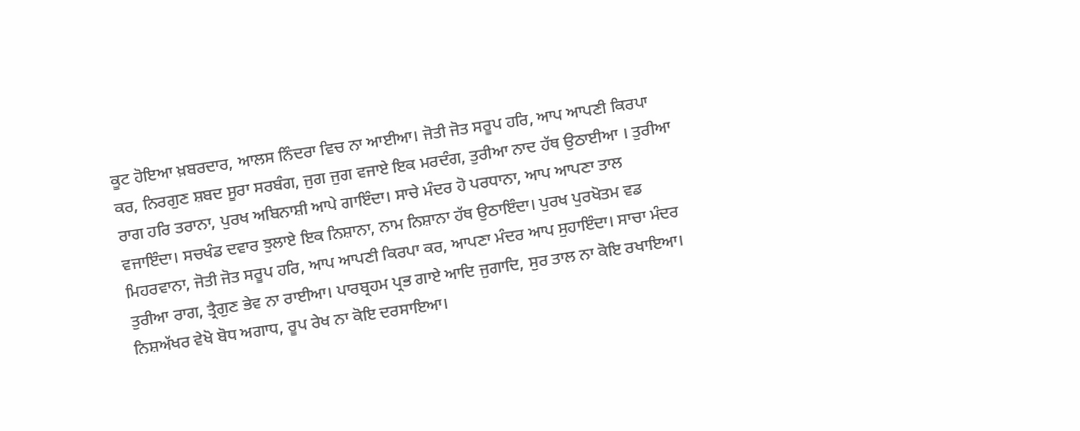ਕੂਟ ਹੋਇਆ ਖ਼ਬਰਦਾਰ, ਆਲਸ ਨਿੰਦਰਾ ਵਿਚ ਨਾ ਆਈਆ। ਜੋਤੀ ਜੋਤ ਸਰੂਪ ਹਰਿ, ਆਪ ਆਪਣੀ ਕਿਰਪਾ ਕਰ, ਨਿਰਗੁਣ ਸ਼ਬਦ ਸੂਰਾ ਸਰਬੰਗ, ਜੁਗ ਜੁਗ ਵਜਾਏ ਇਕ ਮਰਦੰਗ, ਤੁਰੀਆ ਨਾਦ ਹੱਥ ਉਠਾਈਆ । ਤੁਰੀਆ ਰਾਗ ਹਰਿ ਤਰਾਨਾ, ਪੁਰਖ ਅਬਿਨਾਸ਼ੀ ਆਪੇ ਗਾਇੰਦਾ। ਸਾਚੇ ਮੰਦਰ ਹੋ ਪਰਧਾਨਾ, ਆਪ ਆਪਣਾ ਤਾਲ ਵਜਾਇੰਦਾ। ਸਚਖੰਡ ਦਵਾਰ ਝੁਲਾਏ ਇਕ ਨਿਸ਼ਾਨਾ, ਨਾਮ ਨਿਸ਼ਾਨਾ ਹੱਥ ਉਠਾਇੰਦਾ। ਪੁਰਖ ਪੁਰਖੋਤਮ ਵਡ ਮਿਹਰਵਾਨਾ, ਜੋਤੀ ਜੋਤ ਸਰੂਪ ਹਰਿ, ਆਪ ਆਪਣੀ ਕਿਰਪਾ ਕਰ, ਆਪਣਾ ਮੰਦਰ ਆਪ ਸੁਹਾਇੰਦਾ। ਸਾਚਾ ਮੰਦਰ ਤੁਰੀਆ ਰਾਗ, ਤ੍ਰੈਗੁਣ ਭੇਵ ਨਾ ਰਾਈਆ। ਪਾਰਬ੍ਰਹਮ ਪ੍ਰਭ ਗਾਏ ਆਦਿ ਜੁਗਾਦਿ, ਸੁਰ ਤਾਲ ਨਾ ਕੋਇ ਰਖਾਇਆ। ਨਿਸ਼ਅੱਖਰ ਵੇਖੋ ਬੋਧ ਅਗਾਧ, ਰੂਪ ਰੇਖ ਨਾ ਕੋਇ ਦਰਸਾਇਆ।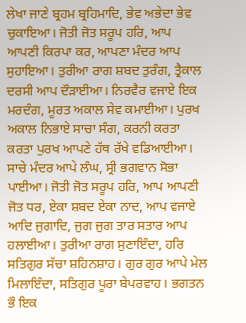ਲੇਖਾ ਜਾਣੇ ਬ੍ਰਹਮ ਬ੍ਰਹਿਮਾਦਿ, ਭੇਵ ਅਭੇਦਾ ਭੇਵ ਚੁਕਾਇਆ। ਜੋਤੀ ਜੋਤ ਸਰੂਪ ਹਰਿ, ਆਪ ਆਪਣੀ ਕਿਰਪਾ ਕਰ, ਆਪਣਾ ਮੰਦਰ ਆਪ ਸੁਹਾਇਆ। ਤੁਰੀਆ ਰਾਗ ਸ਼ਬਦ ਤੁਰੰਗ, ਤ੍ਰੈਕਾਲ ਦਰਸੀ ਆਪ ਦੌੜਾਈਆ। ਨਿਰਵੈਰ ਵਜਾਏ ਇਕ ਮਰਦੰਗ, ਮੂਰਤ ਅਕਾਲ ਸੇਵ ਕਮਾਈਆ। ਪੁਰਖ ਅਕਾਲ ਨਿਭਾਏ ਸਾਚਾ ਸੰਗ, ਕਰਨੀ ਕਰਤਾ ਕਰਤਾ ਪੁਰਖ ਆਪਣੇ ਹੱਥ ਰੱਖੇ ਵਡਿਆਈਆ। ਸਾਚੇ ਮੰਦਰ ਆਪੇ ਲੰਘ, ਸ੍ਰੀ ਭਗਵਾਨ ਸੋਭਾ ਪਾਈਆ। ਜੋਤੀ ਜੋਤ ਸਰੂਪ ਹਰਿ, ਆਪ ਆਪਣੀ ਜੋਤ ਧਰ, ਏਕਾ ਸ਼ਬਦ ਏਕਾ ਨਾਦ, ਆਪ ਵਜਾਏ ਆਦਿ ਜੁਗਾਦਿ, ਜੁਗ ਜੁਗ ਤਾਰ ਸਤਾਰ ਆਪ ਹਲਾਈਆ। ਤੁਰੀਆ ਰਾਗ ਸੁਣਾਇੰਦਾ, ਹਰਿ ਸਤਿਗੁਰ ਸੱਚਾ ਸ਼ਹਿਨਸ਼ਾਹ। ਗੁਰ ਗੁਰ ਆਪੇ ਮੇਲ ਮਿਲਾਇੰਦਾ, ਸਤਿਗੁਰ ਪੂਰਾ ਬੇਪਰਵਾਹ। ਭਗਤਨ ਭੌ ਇਕ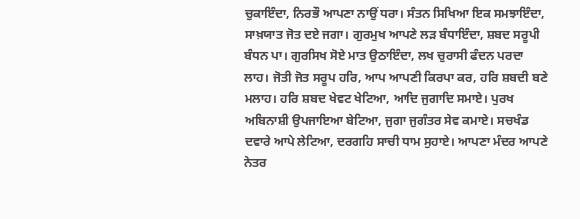ਚੁਕਾਇੰਦਾ, ਨਿਰਭੌ ਆਪਣਾ ਨਾਉਂ ਧਰਾ। ਸੰਤਨ ਸਿਖਿਆ ਇਕ ਸਮਝਾਇੰਦਾ, ਸਾਖ਼ਯਾਤ ਜੋਤ ਦਏ ਜਗਾ। ਗੁਰਮੁਖ ਆਪਣੇ ਲੜ ਬੰਧਾਇੰਦਾ, ਸ਼ਬਦ ਸਰੂਪੀ ਬੰਧਨ ਪਾ। ਗੁਰਸਿਖ ਸੋਏ ਮਾਤ ਉਠਾਇੰਦਾ, ਲਖ ਚੁਰਾਸੀ ਫੰਦਨ ਪਰਦਾ ਲਾਹ। ਜੋਤੀ ਜੋਤ ਸਰੂਪ ਹਰਿ, ਆਪ ਆਪਣੀ ਕਿਰਪਾ ਕਰ, ਹਰਿ ਸ਼ਬਦੀ ਬਣੇ ਮਲਾਹ। ਹਰਿ ਸ਼ਬਦ ਖੇਵਟ ਖੇਟਿਆ, ਆਦਿ ਜੁਗਾਦਿ ਸਮਾਏ। ਪੁਰਖ ਅਬਿਨਾਸ਼ੀ ਉਪਜਾਇਆ ਬੇਟਿਆ, ਜੁਗਾ ਜੁਗੰਤਰ ਸੇਵ ਕਮਾਏ। ਸਚਖੰਡ ਦਵਾਰੇ ਆਪੇ ਲੇਟਿਆ, ਦਰਗਹਿ ਸਾਚੀ ਧਾਮ ਸੁਹਾਏ। ਆਪਣਾ ਮੰਦਰ ਆਪਣੇ ਨੇਤਰ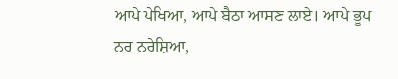ਆਪੇ ਪੇਖਿਆ, ਆਪੇ ਬੈਠਾ ਆਸਣ ਲਾਏ। ਆਪੇ ਭੂਪ ਨਰ ਨਰੇਸ਼ਿਆ,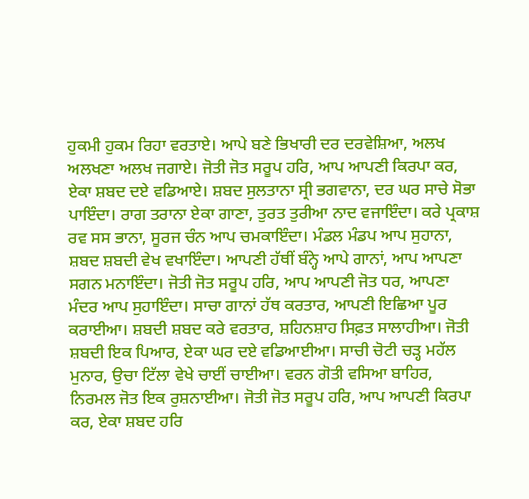ਹੁਕਮੀ ਹੁਕਮ ਰਿਹਾ ਵਰਤਾਏ। ਆਪੇ ਬਣੇ ਭਿਖਾਰੀ ਦਰ ਦਰਵੇਸ਼ਿਆ, ਅਲਖ ਅਲਖਣਾ ਅਲਖ ਜਗਾਏ। ਜੋਤੀ ਜੋਤ ਸਰੂਪ ਹਰਿ, ਆਪ ਆਪਣੀ ਕਿਰਪਾ ਕਰ, ਏਕਾ ਸ਼ਬਦ ਦਏ ਵਡਿਆਏ। ਸ਼ਬਦ ਸੁਲਤਾਨਾ ਸ੍ਰੀ ਭਗਵਾਨਾ, ਦਰ ਘਰ ਸਾਚੇ ਸੋਭਾ ਪਾਇੰਦਾ। ਰਾਗ ਤਰਾਨਾ ਏਕਾ ਗਾਣਾ, ਤੁਰਤ ਤੁਰੀਆ ਨਾਦ ਵਜਾਇੰਦਾ। ਕਰੇ ਪ੍ਰਕਾਸ਼ ਰਵ ਸਸ ਭਾਨਾ, ਸੂਰਜ ਚੰਨ ਆਪ ਚਮਕਾਇੰਦਾ। ਮੰਡਲ ਮੰਡਪ ਆਪ ਸੁਹਾਨਾ, ਸ਼ਬਦ ਸ਼ਬਦੀ ਵੇਖ ਵਖਾਇੰਦਾ। ਆਪਣੀ ਹੱਥੀਂ ਬੰਨ੍ਹੇ ਆਪੇ ਗਾਨਾਂ, ਆਪ ਆਪਣਾ ਸਗਨ ਮਨਾਇੰਦਾ। ਜੋਤੀ ਜੋਤ ਸਰੂਪ ਹਰਿ, ਆਪ ਆਪਣੀ ਜੋਤ ਧਰ, ਆਪਣਾ ਮੰਦਰ ਆਪ ਸੁਹਾਇੰਦਾ। ਸਾਚਾ ਗਾਨਾਂ ਹੱਥ ਕਰਤਾਰ, ਆਪਣੀ ਇਛਿਆ ਪੂਰ ਕਰਾਈਆ। ਸ਼ਬਦੀ ਸ਼ਬਦ ਕਰੇ ਵਰਤਾਰ, ਸ਼ਹਿਨਸ਼ਾਹ ਸਿਫ਼ਤ ਸਾਲਾਹੀਆ। ਜੋਤੀ ਸ਼ਬਦੀ ਇਕ ਪਿਆਰ, ਏਕਾ ਘਰ ਦਏ ਵਡਿਆਈਆ। ਸਾਚੀ ਚੋਟੀ ਚੜ੍ਹ ਮਹੱਲ ਮੁਨਾਰ, ਉਚਾ ਟਿੱਲਾ ਵੇਖੇ ਚਾਈਂ ਚਾਈਆ। ਵਰਨ ਗੋਤੀ ਵਸਿਆ ਬਾਹਿਰ, ਨਿਰਮਲ ਜੋਤ ਇਕ ਰੁਸ਼ਨਾਈਆ। ਜੋਤੀ ਜੋਤ ਸਰੂਪ ਹਰਿ, ਆਪ ਆਪਣੀ ਕਿਰਪਾ ਕਰ, ਏਕਾ ਸ਼ਬਦ ਹਰਿ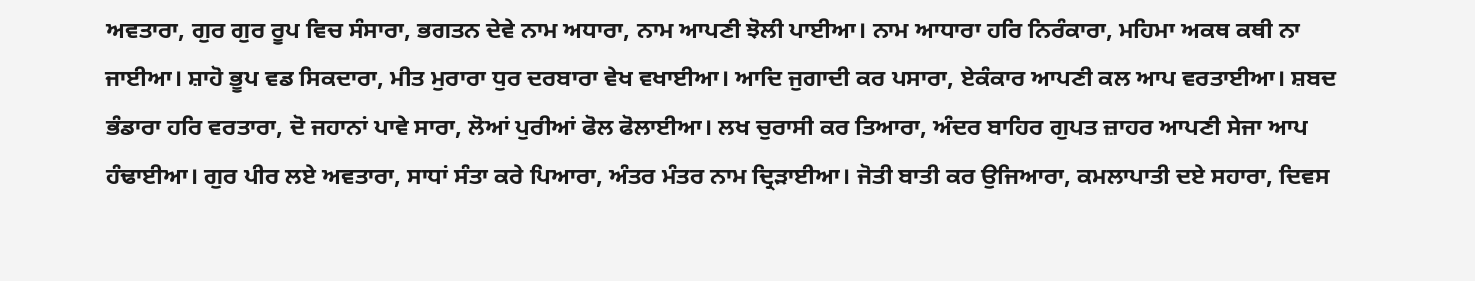ਅਵਤਾਰਾ, ਗੁਰ ਗੁਰ ਰੂਪ ਵਿਚ ਸੰਸਾਰਾ, ਭਗਤਨ ਦੇਵੇ ਨਾਮ ਅਧਾਰਾ, ਨਾਮ ਆਪਣੀ ਝੋਲੀ ਪਾਈਆ। ਨਾਮ ਆਧਾਰਾ ਹਰਿ ਨਿਰੰਕਾਰਾ, ਮਹਿਮਾ ਅਕਥ ਕਥੀ ਨਾ ਜਾਈਆ। ਸ਼ਾਹੋ ਭੂਪ ਵਡ ਸਿਕਦਾਰਾ, ਮੀਤ ਮੁਰਾਰਾ ਧੁਰ ਦਰਬਾਰਾ ਵੇਖ ਵਖਾਈਆ। ਆਦਿ ਜੁਗਾਦੀ ਕਰ ਪਸਾਰਾ, ਏਕੰਕਾਰ ਆਪਣੀ ਕਲ ਆਪ ਵਰਤਾਈਆ। ਸ਼ਬਦ ਭੰਡਾਰਾ ਹਰਿ ਵਰਤਾਰਾ, ਦੋ ਜਹਾਨਾਂ ਪਾਵੇ ਸਾਰਾ, ਲੋਆਂ ਪੁਰੀਆਂ ਫੋਲ ਫੋਲਾਈਆ। ਲਖ ਚੁਰਾਸੀ ਕਰ ਤਿਆਰਾ, ਅੰਦਰ ਬਾਹਿਰ ਗੁਪਤ ਜ਼ਾਹਰ ਆਪਣੀ ਸੇਜਾ ਆਪ ਹੰਢਾਈਆ। ਗੁਰ ਪੀਰ ਲਏ ਅਵਤਾਰਾ, ਸਾਧਾਂ ਸੰਤਾ ਕਰੇ ਪਿਆਰਾ, ਅੰਤਰ ਮੰਤਰ ਨਾਮ ਦ੍ਰਿੜਾਈਆ। ਜੋਤੀ ਬਾਤੀ ਕਰ ਉਜਿਆਰਾ, ਕਮਲਾਪਾਤੀ ਦਏ ਸਹਾਰਾ, ਦਿਵਸ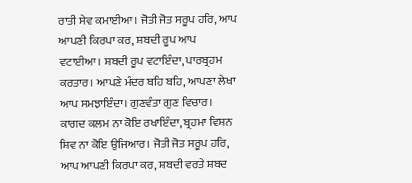ਰਾਤੀ ਸੇਵ ਕਮਾਈਆ। ਜੋਤੀ ਜੋਤ ਸਰੂਪ ਹਰਿ, ਆਪ ਆਪਣੀ ਕਿਰਪਾ ਕਰ, ਸ਼ਬਦੀ ਰੂਪ ਆਪ ਵਟਾਈਆ। ਸ਼ਬਦੀ ਰੂਪ ਵਟਾਇੰਦਾ, ਪਾਰਬ੍ਰਹਮ ਕਰਤਾਰ। ਆਪਣੇ ਮੰਦਰ ਬਹਿ ਬਹਿ, ਆਪਣਾ ਲੇਖਾ ਆਪ ਸਮਝਾਇੰਦਾ। ਗੁਣਵੰਤਾ ਗੁਣ ਵਿਚਾਰ। ਕਾਗਦ ਕਲਮ ਨਾ ਕੋਇ ਰਖਾਇੰਦਾ, ਬ੍ਰਹਮਾ ਵਿਸ਼ਨ ਸ਼ਿਵ ਨਾ ਕੋਇ ਉਜਿਆਰ। ਜੋਤੀ ਜੋਤ ਸਰੂਪ ਹਰਿ, ਆਪ ਆਪਣੀ ਕਿਰਪਾ ਕਰ, ਸ਼ਬਦੀ ਵਰਤੇ ਸ਼ਬਦ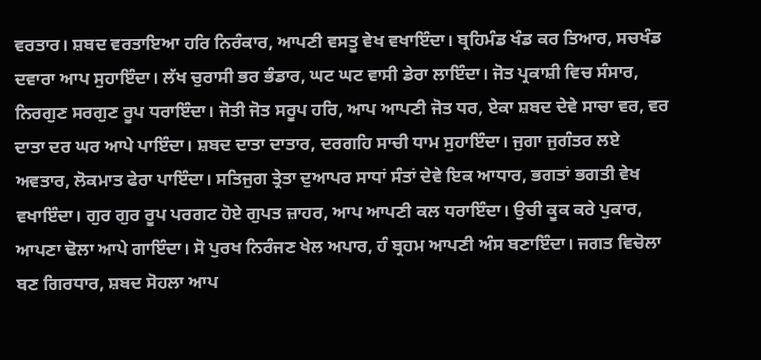ਵਰਤਾਰ। ਸ਼ਬਦ ਵਰਤਾਇਆ ਹਰਿ ਨਿਰੰਕਾਰ, ਆਪਣੀ ਵਸਤੂ ਵੇਖ ਵਖਾਇੰਦਾ। ਬ੍ਰਹਿਮੰਡ ਖੰਡ ਕਰ ਤਿਆਰ, ਸਚਖੰਡ ਦਵਾਰਾ ਆਪ ਸੁਹਾਇੰਦਾ। ਲੱਖ ਚੁਰਾਸੀ ਭਰ ਭੰਡਾਰ, ਘਟ ਘਟ ਵਾਸੀ ਡੇਰਾ ਲਾਇੰਦਾ। ਜੋਤ ਪ੍ਰਕਾਸ਼ੀ ਵਿਚ ਸੰਸਾਰ, ਨਿਰਗੁਣ ਸਰਗੁਣ ਰੂਪ ਧਰਾਇੰਦਾ। ਜੋਤੀ ਜੋਤ ਸਰੂਪ ਹਰਿ, ਆਪ ਆਪਣੀ ਜੋਤ ਧਰ, ਏਕਾ ਸ਼ਬਦ ਦੇਵੇ ਸਾਚਾ ਵਰ, ਵਰ ਦਾਤਾ ਦਰ ਘਰ ਆਪੇ ਪਾਇੰਦਾ। ਸ਼ਬਦ ਦਾਤਾ ਦਾਤਾਰ, ਦਰਗਹਿ ਸਾਚੀ ਧਾਮ ਸੁਹਾਇੰਦਾ। ਜੁਗਾ ਜੁਗੰਤਰ ਲਏ ਅਵਤਾਰ, ਲੋਕਮਾਤ ਫੇਰਾ ਪਾਇੰਦਾ। ਸਤਿਜੁਗ ਤ੍ਰੇਤਾ ਦੁਆਪਰ ਸਾਧਾਂ ਸੰਤਾਂ ਦੇਵੇ ਇਕ ਆਧਾਰ, ਭਗਤਾਂ ਭਗਤੀ ਵੇਖ ਵਖਾਇੰਦਾ। ਗੁਰ ਗੁਰ ਰੂਪ ਪਰਗਟ ਹੋਏ ਗੁਪਤ ਜ਼ਾਹਰ, ਆਪ ਆਪਣੀ ਕਲ ਧਰਾਇੰਦਾ। ਉਚੀ ਕੂਕ ਕਰੇ ਪੁਕਾਰ, ਆਪਣਾ ਢੋਲਾ ਆਪੇ ਗਾਇੰਦਾ। ਸੋ ਪੁਰਖ ਨਿਰੰਜਣ ਖੇਲ ਅਪਾਰ, ਹੰ ਬ੍ਰਹਮ ਆਪਣੀ ਅੰਸ ਬਣਾਇੰਦਾ। ਜਗਤ ਵਿਚੋਲਾ ਬਣ ਗਿਰਧਾਰ, ਸ਼ਬਦ ਸੋਹਲਾ ਆਪ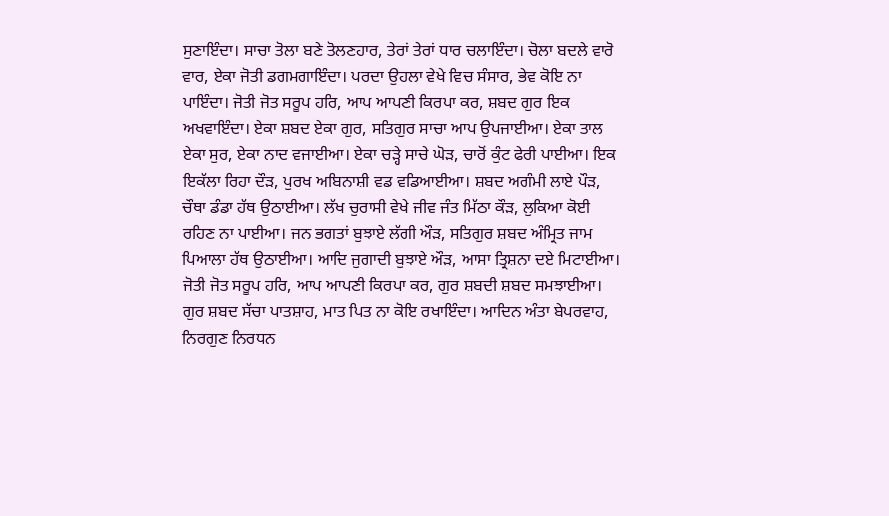ਸੁਣਾਇੰਦਾ। ਸਾਚਾ ਤੋਲਾ ਬਣੇ ਤੋਲਣਹਾਰ, ਤੇਰਾਂ ਤੇਰਾਂ ਧਾਰ ਚਲਾਇੰਦਾ। ਚੋਲਾ ਬਦਲੇ ਵਾਰੋ ਵਾਰ, ਏਕਾ ਜੋਤੀ ਡਗਮਗਾਇੰਦਾ। ਪਰਦਾ ਉਹਲਾ ਵੇਖੇ ਵਿਚ ਸੰਸਾਰ, ਭੇਵ ਕੋਇ ਨਾ ਪਾਇੰਦਾ। ਜੋਤੀ ਜੋਤ ਸਰੂਪ ਹਰਿ, ਆਪ ਆਪਣੀ ਕਿਰਪਾ ਕਰ, ਸ਼ਬਦ ਗੁਰ ਇਕ ਅਖਵਾਇੰਦਾ। ਏਕਾ ਸ਼ਬਦ ਏਕਾ ਗੁਰ, ਸਤਿਗੁਰ ਸਾਚਾ ਆਪ ਉਪਜਾਈਆ। ਏਕਾ ਤਾਲ ਏਕਾ ਸੁਰ, ਏਕਾ ਨਾਦ ਵਜਾਈਆ। ਏਕਾ ਚੜ੍ਹੇ ਸਾਚੇ ਘੋੜ, ਚਾਰੋਂ ਕੁੰਟ ਫੇਰੀ ਪਾਈਆ। ਇਕ ਇਕੱਲਾ ਰਿਹਾ ਦੌੜ, ਪੁਰਖ ਅਬਿਨਾਸ਼ੀ ਵਡ ਵਡਿਆਈਆ। ਸ਼ਬਦ ਅਗੰਮੀ ਲਾਏ ਪੌੜ, ਚੌਥਾ ਡੰਡਾ ਹੱਥ ਉਠਾਈਆ। ਲੱਖ ਚੁਰਾਸੀ ਵੇਖੇ ਜੀਵ ਜੰਤ ਮਿੱਠਾ ਕੌੜ, ਲੁਕਿਆ ਕੋਈ ਰਹਿਣ ਨਾ ਪਾਈਆ। ਜਨ ਭਗਤਾਂ ਬੁਝਾਏ ਲੱਗੀ ਔੜ, ਸਤਿਗੁਰ ਸ਼ਬਦ ਅੰਮ੍ਰਿਤ ਜਾਮ ਪਿਆਲਾ ਹੱਥ ਉਠਾਈਆ। ਆਦਿ ਜੁਗਾਦੀ ਬੁਝਾਏ ਔੜ, ਆਸਾ ਤ੍ਰਿਸ਼ਨਾ ਦਏ ਮਿਟਾਈਆ। ਜੋਤੀ ਜੋਤ ਸਰੂਪ ਹਰਿ, ਆਪ ਆਪਣੀ ਕਿਰਪਾ ਕਰ, ਗੁਰ ਸ਼ਬਦੀ ਸ਼ਬਦ ਸਮਝਾਈਆ। ਗੁਰ ਸ਼ਬਦ ਸੱਚਾ ਪਾਤਸ਼ਾਹ, ਮਾਤ ਪਿਤ ਨਾ ਕੋਇ ਰਖਾਇੰਦਾ। ਆਦਿਨ ਅੰਤਾ ਬੇਪਰਵਾਹ, ਨਿਰਗੁਣ ਨਿਰਧਨ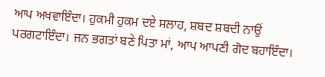ਆਪ ਅਖਵਾਇੰਦਾ। ਹੁਕਮੀ ਹੁਕਮ ਦਏ ਸਲਾਹ, ਸ਼ਬਦ ਸ਼ਬਦੀ ਨਾਉਂ ਪਰਗਟਾਇੰਦਾ। ਜਨ ਭਗਤਾਂ ਬਣੇ ਪਿਤਾ ਮਾਂ, ਆਪ ਆਪਣੀ ਗੋਦ ਬਹਾਇੰਦਾ।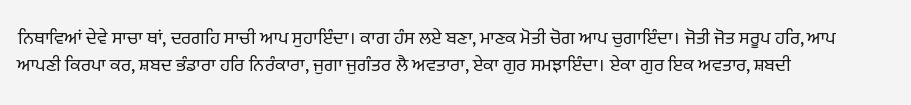ਨਿਥਾਵਿਆਂ ਦੇਵੇ ਸਾਚਾ ਥਾਂ, ਦਰਗਹਿ ਸਾਚੀ ਆਪ ਸੁਹਾਇੰਦਾ। ਕਾਗ ਹੰਸ ਲਏ ਬਣਾ, ਮਾਣਕ ਮੋਤੀ ਚੋਗ ਆਪ ਚੁਗਾਇੰਦਾ। ਜੋਤੀ ਜੋਤ ਸਰੂਪ ਹਰਿ, ਆਪ ਆਪਣੀ ਕਿਰਪਾ ਕਰ, ਸ਼ਬਦ ਭੰਡਾਰਾ ਹਰਿ ਨਿਰੰਕਾਰਾ, ਜੁਗਾ ਜੁਗੰਤਰ ਲੈ ਅਵਤਾਰਾ, ਏਕਾ ਗੁਰ ਸਮਝਾਇੰਦਾ। ਏਕਾ ਗੁਰ ਇਕ ਅਵਤਾਰ, ਸ਼ਬਦੀ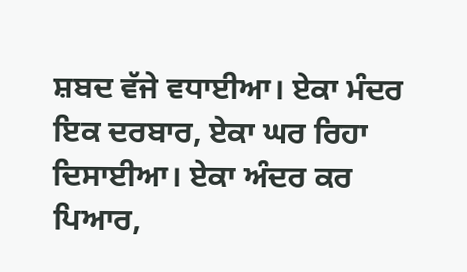ਸ਼ਬਦ ਵੱਜੇ ਵਧਾਈਆ। ਏਕਾ ਮੰਦਰ ਇਕ ਦਰਬਾਰ, ਏਕਾ ਘਰ ਰਿਹਾ ਦਿਸਾਈਆ। ਏਕਾ ਅੰਦਰ ਕਰ ਪਿਆਰ,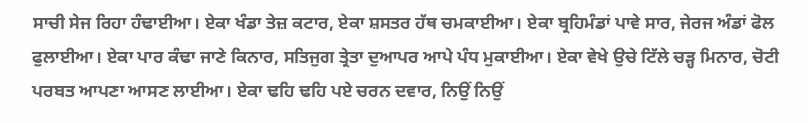ਸਾਚੀ ਸੇਜ ਰਿਹਾ ਹੰਢਾਈਆ। ਏਕਾ ਖੰਡਾ ਤੇਜ਼ ਕਟਾਰ, ਏਕਾ ਸ਼ਸਤਰ ਹੱਥ ਚਮਕਾਈਆ। ਏਕਾ ਬ੍ਰਹਿਮੰਡਾਂ ਪਾਵੇ ਸਾਰ, ਜੇਰਜ ਅੰਡਾਂ ਫੋਲ ਫੁਲਾਈਆ। ਏਕਾ ਪਾਰ ਕੰਢਾ ਜਾਣੇ ਕਿਨਾਰ, ਸਤਿਜੁਗ ਤ੍ਰੇਤਾ ਦੁਆਪਰ ਆਪੇ ਪੰਧ ਮੁਕਾਈਆ। ਏਕਾ ਵੇਖੇ ਉਚੇ ਟਿੱਲੇ ਚੜ੍ਹ ਮਿਨਾਰ, ਚੋਟੀ ਪਰਬਤ ਆਪਣਾ ਆਸਣ ਲਾਈਆ। ਏਕਾ ਢਹਿ ਢਹਿ ਪਏ ਚਰਨ ਦਵਾਰ, ਨਿਉਂ ਨਿਉਂ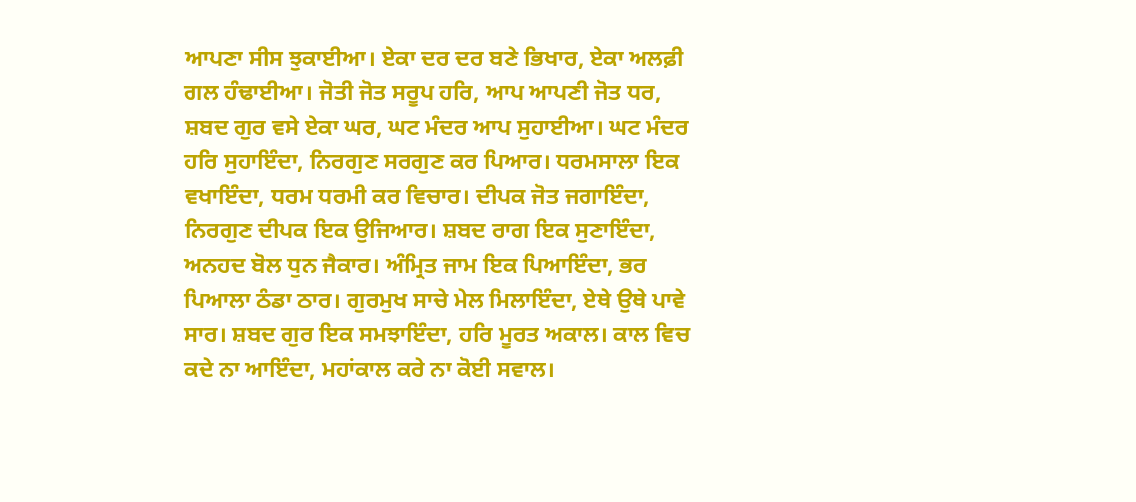ਆਪਣਾ ਸੀਸ ਝੁਕਾਈਆ। ਏਕਾ ਦਰ ਦਰ ਬਣੇ ਭਿਖਾਰ, ਏਕਾ ਅਲਫ਼ੀ ਗਲ ਹੰਢਾਈਆ। ਜੋਤੀ ਜੋਤ ਸਰੂਪ ਹਰਿ, ਆਪ ਆਪਣੀ ਜੋਤ ਧਰ, ਸ਼ਬਦ ਗੁਰ ਵਸੇ ਏਕਾ ਘਰ, ਘਟ ਮੰਦਰ ਆਪ ਸੁਹਾਈਆ। ਘਟ ਮੰਦਰ ਹਰਿ ਸੁਹਾਇੰਦਾ, ਨਿਰਗੁਣ ਸਰਗੁਣ ਕਰ ਪਿਆਰ। ਧਰਮਸਾਲਾ ਇਕ ਵਖਾਇੰਦਾ, ਧਰਮ ਧਰਮੀ ਕਰ ਵਿਚਾਰ। ਦੀਪਕ ਜੋਤ ਜਗਾਇੰਦਾ, ਨਿਰਗੁਣ ਦੀਪਕ ਇਕ ਉਜਿਆਰ। ਸ਼ਬਦ ਰਾਗ ਇਕ ਸੁਣਾਇੰਦਾ, ਅਨਹਦ ਬੋਲ ਧੁਨ ਜੈਕਾਰ। ਅੰਮ੍ਰਿਤ ਜਾਮ ਇਕ ਪਿਆਇੰਦਾ, ਭਰ ਪਿਆਲਾ ਠੰਡਾ ਠਾਰ। ਗੁਰਮੁਖ ਸਾਚੇ ਮੇਲ ਮਿਲਾਇੰਦਾ, ਏਥੇ ਉਥੇ ਪਾਵੇ ਸਾਰ। ਸ਼ਬਦ ਗੁਰ ਇਕ ਸਮਝਾਇੰਦਾ, ਹਰਿ ਮੂਰਤ ਅਕਾਲ। ਕਾਲ ਵਿਚ ਕਦੇ ਨਾ ਆਇੰਦਾ, ਮਹਾਂਕਾਲ ਕਰੇ ਨਾ ਕੋਈ ਸਵਾਲ।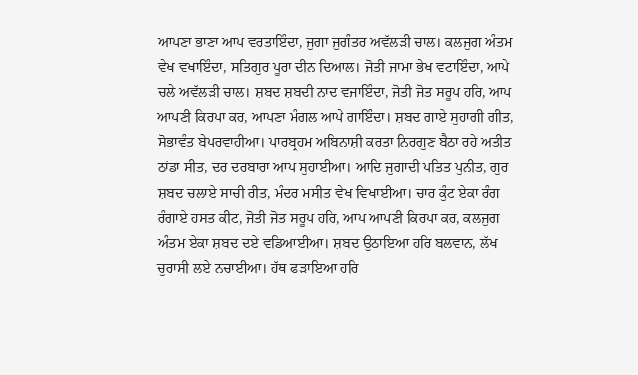ਆਪਣਾ ਭਾਣਾ ਆਪ ਵਰਤਾਇੰਦਾ, ਜੁਗਾ ਜੁਗੰਤਰ ਅਵੱਲੜੀ ਚਾਲ। ਕਲਜੁਗ ਅੰਤਮ ਵੇਖ ਵਖਾਇੰਦਾ, ਸਤਿਗੁਰ ਪੂਰਾ ਦੀਨ ਦਿਆਲ। ਜੋਤੀ ਜਾਮਾ ਭੇਖ ਵਟਾਇੰਦਾ, ਆਪੇ ਚਲੇ ਅਵੱਲੜੀ ਚਾਲ। ਸ਼ਬਦ ਸ਼ਬਦੀ ਨਾਦ ਵਜਾਇੰਦਾ, ਜੋਤੀ ਜੋਤ ਸਰੂਪ ਹਰਿ, ਆਪ ਆਪਣੀ ਕਿਰਪਾ ਕਰ, ਆਪਣਾ ਮੰਗਲ ਆਪੇ ਗਾਇੰਦਾ। ਸ਼ਬਦ ਗਾਏ ਸੁਹਾਗੀ ਗੀਤ, ਸੋਭਾਵੰਤ ਬੇਪਰਵਾਹੀਆ। ਪਾਰਬ੍ਰਹਮ ਅਬਿਨਾਸ਼ੀ ਕਰਤਾ ਨਿਰਗੁਣ ਬੈਠਾ ਰਹੇ ਅਤੀਤ ਠਾਂਡਾ ਸੀਤ, ਦਰ ਦਰਬਾਰਾ ਆਪ ਸੁਹਾਈਆ। ਆਦਿ ਜੁਗਾਦੀ ਪਤਿਤ ਪੁਨੀਤ, ਗੁਰ ਸ਼ਬਦ ਚਲਾਏ ਸਾਚੀ ਰੀਤ, ਮੰਦਰ ਮਸੀਤ ਵੇਖ ਵਿਖਾਈਆ। ਚਾਰ ਕੁੰਟ ਏਕਾ ਰੰਗ ਰੰਗਾਏ ਹਸਤ ਕੀਟ, ਜੋਤੀ ਜੋਤ ਸਰੂਪ ਹਰਿ, ਆਪ ਆਪਣੀ ਕਿਰਪਾ ਕਰ, ਕਲਜੁਗ ਅੰਤਮ ਏਕਾ ਸ਼ਬਦ ਦਏ ਵਡਿਆਈਆ। ਸ਼ਬਦ ਉਠਾਇਆ ਹਰਿ ਬਲਵਾਨ, ਲੱਖ ਚੁਰਾਸੀ ਲਏ ਨਚਾਈਆ। ਹੱਥ ਫੜਾਇਆ ਹਰਿ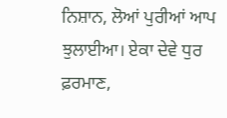ਨਿਸ਼ਾਨ, ਲੋਆਂ ਪੁਰੀਆਂ ਆਪ ਝੁਲਾਈਆ। ਏਕਾ ਦੇਵੇ ਧੁਰ ਫ਼ਰਮਾਣ,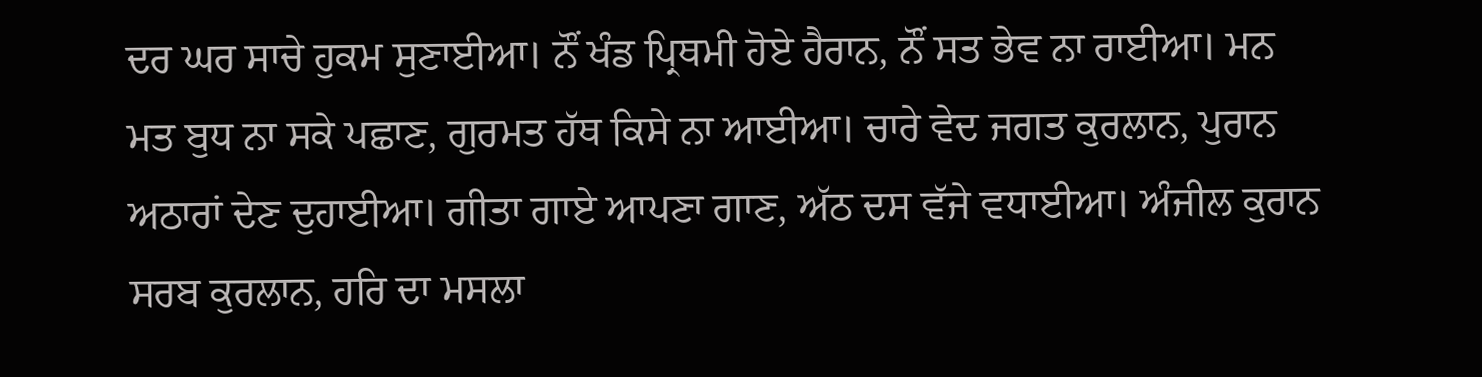ਦਰ ਘਰ ਸਾਚੇ ਹੁਕਮ ਸੁਣਾਈਆ। ਨੌਂ ਖੰਡ ਪ੍ਰਿਥਮੀ ਹੋਏ ਹੈਰਾਨ, ਨੌਂ ਸਤ ਭੇਵ ਨਾ ਰਾਈਆ। ਮਨ ਮਤ ਬੁਧ ਨਾ ਸਕੇ ਪਛਾਣ, ਗੁਰਮਤ ਹੱਥ ਕਿਸੇ ਨਾ ਆਈਆ। ਚਾਰੇ ਵੇਦ ਜਗਤ ਕੁਰਲਾਨ, ਪੁਰਾਨ ਅਠਾਰਾਂ ਦੇਣ ਦੁਹਾਈਆ। ਗੀਤਾ ਗਾਏ ਆਪਣਾ ਗਾਣ, ਅੱਠ ਦਸ ਵੱਜੇ ਵਧਾਈਆ। ਅੰਜੀਲ ਕੁਰਾਨ ਸਰਬ ਕੁਰਲਾਨ, ਹਰਿ ਦਾ ਮਸਲਾ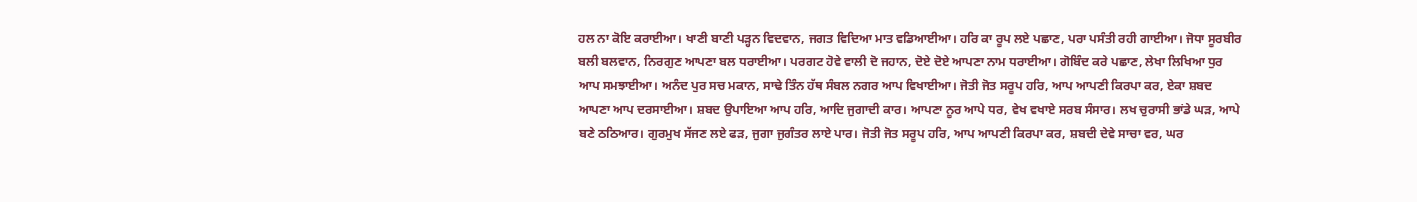ਹਲ ਨਾ ਕੋਇ ਕਰਾਈਆ। ਖਾਣੀ ਬਾਣੀ ਪੜ੍ਹਨ ਵਿਦਵਾਨ, ਜਗਤ ਵਿਦਿਆ ਮਾਤ ਵਡਿਆਈਆ। ਹਰਿ ਕਾ ਰੂਪ ਲਏ ਪਛਾਣ, ਪਰਾ ਪਸੰਤੀ ਰਹੀ ਗਾਈਆ। ਜੋਧਾ ਸੂਰਬੀਰ ਬਲੀ ਬਲਵਾਨ, ਨਿਰਗੁਣ ਆਪਣਾ ਬਲ ਧਰਾਈਆ। ਪਰਗਟ ਹੋਵੇ ਵਾਲੀ ਦੋ ਜਹਾਨ, ਦੋਏ ਦੋਏ ਆਪਣਾ ਨਾਮ ਧਰਾਈਆ। ਗੋਬਿੰਦ ਕਰੇ ਪਛਾਣ, ਲੇਖਾ ਲਿਖਿਆ ਧੁਰ ਆਪ ਸਮਝਾਈਆ। ਅਨੰਦ ਪੁਰ ਸਚ ਮਕਾਨ, ਸਾਢੇ ਤਿੰਨ ਹੱਥ ਸੰਬਲ ਨਗਰ ਆਪ ਵਿਖਾਈਆ। ਜੋਤੀ ਜੋਤ ਸਰੂਪ ਹਰਿ, ਆਪ ਆਪਣੀ ਕਿਰਪਾ ਕਰ, ਏਕਾ ਸ਼ਬਦ ਆਪਣਾ ਆਪ ਦਰਸਾਈਆ। ਸ਼ਬਦ ਉਪਾਇਆ ਆਪ ਹਰਿ, ਆਦਿ ਜੁਗਾਦੀ ਕਾਰ। ਆਪਣਾ ਨੂਰ ਆਪੇ ਧਰ, ਵੇਖ ਵਖਾਏ ਸਰਬ ਸੰਸਾਰ। ਲਖ ਚੁਰਾਸੀ ਭਾਂਡੇ ਘੜ, ਆਪੇ ਬਣੇ ਠਠਿਆਰ। ਗੁਰਮੁਖ ਸੱਜਣ ਲਏ ਫੜ, ਜੁਗਾ ਜੁਗੰਤਰ ਲਾਏ ਪਾਰ। ਜੋਤੀ ਜੋਤ ਸਰੂਪ ਹਰਿ, ਆਪ ਆਪਣੀ ਕਿਰਪਾ ਕਰ, ਸ਼ਬਦੀ ਦੇਵੇ ਸਾਚਾ ਵਰ, ਘਰ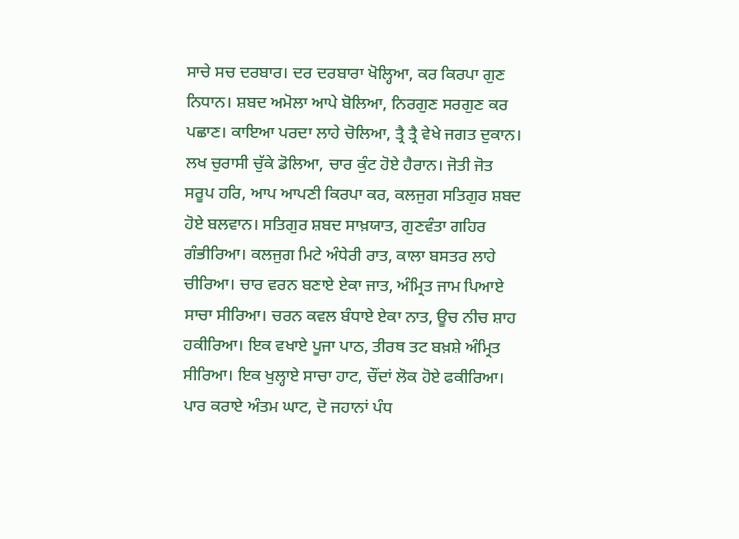ਸਾਚੇ ਸਚ ਦਰਬਾਰ। ਦਰ ਦਰਬਾਰਾ ਖੋਲ੍ਹਿਆ, ਕਰ ਕਿਰਪਾ ਗੁਣ ਨਿਧਾਨ। ਸ਼ਬਦ ਅਮੋਲਾ ਆਪੇ ਬੋਲਿਆ, ਨਿਰਗੁਣ ਸਰਗੁਣ ਕਰ ਪਛਾਣ। ਕਾਇਆ ਪਰਦਾ ਲਾਹੇ ਚੋਲਿਆ, ਤ੍ਰੈ ਤ੍ਰੈ ਵੇਖੇ ਜਗਤ ਦੁਕਾਨ। ਲਖ ਚੁਰਾਸੀ ਚੁੱਕੇ ਡੋਲਿਆ, ਚਾਰ ਕੁੰਟ ਹੋਏ ਹੈਰਾਨ। ਜੋਤੀ ਜੋਤ ਸਰੂਪ ਹਰਿ, ਆਪ ਆਪਣੀ ਕਿਰਪਾ ਕਰ, ਕਲਜੁਗ ਸਤਿਗੁਰ ਸ਼ਬਦ ਹੋਏ ਬਲਵਾਨ। ਸਤਿਗੁਰ ਸ਼ਬਦ ਸਾਖ਼ਯਾਤ, ਗੁਣਵੰਤਾ ਗਹਿਰ ਗੰਭੀਰਿਆ। ਕਲਜੁਗ ਮਿਟੇ ਅੰਧੇਰੀ ਰਾਤ, ਕਾਲਾ ਬਸਤਰ ਲਾਹੇ ਚੀਰਿਆ। ਚਾਰ ਵਰਨ ਬਣਾਏ ਏਕਾ ਜਾਤ, ਅੰਮ੍ਰਿਤ ਜਾਮ ਪਿਆਏ ਸਾਚਾ ਸੀਰਿਆ। ਚਰਨ ਕਵਲ ਬੰਧਾਏ ਏਕਾ ਨਾਤ, ਊਚ ਨੀਚ ਸ਼ਾਹ ਹਕੀਰਿਆ। ਇਕ ਵਖਾਏ ਪੂਜਾ ਪਾਠ, ਤੀਰਥ ਤਟ ਬਖ਼ਸ਼ੇ ਅੰਮ੍ਰਿਤ ਸੀਰਿਆ। ਇਕ ਖੁਲ੍ਹਾਏ ਸਾਚਾ ਹਾਟ, ਚੌਂਦਾਂ ਲੋਕ ਹੋਏ ਫਕੀਰਿਆ। ਪਾਰ ਕਰਾਏ ਅੰਤਮ ਘਾਟ, ਦੋ ਜਹਾਨਾਂ ਪੰਧ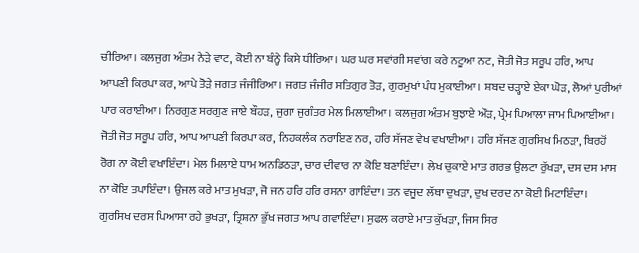ਚੀਰਿਆ। ਕਲਜੁਗ ਅੰਤਮ ਨੇੜੇ ਵਾਟ, ਕੋਈ ਨਾ ਬੰਨ੍ਹੇ ਕਿਸੇ ਧੀਰਿਆ। ਘਰ ਘਰ ਸਵਾਂਗੀ ਸਵਾਂਗ ਕਰੇ ਨਟੂਆ ਨਟ, ਜੋਤੀ ਜੋਤ ਸਰੂਪ ਹਰਿ, ਆਪ ਆਪਣੀ ਕਿਰਪਾ ਕਰ, ਆਪੇ ਤੋੜੇ ਜਗਤ ਜੰਜੀਰਿਆ। ਜਗਤ ਜੰਜੀਰ ਸਤਿਗੁਰ ਤੋੜ, ਗੁਰਮੁਖਾਂ ਪੰਧ ਮੁਕਾਈਆ। ਸ਼ਬਦ ਚੜ੍ਹਾਏ ਏਕਾ ਘੋੜ, ਲੋਆਂ ਪੁਰੀਆਂ ਪਾਰ ਕਰਾਈਆ। ਨਿਰਗੁਣ ਸਰਗੁਣ ਜਾਏ ਬੌਹੜ, ਜੁਗਾ ਜੁਗੰਤਰ ਮੇਲ ਮਿਲਾਈਆ। ਕਲਜੁਗ ਅੰਤਮ ਬੁਝਾਏ ਔੜ, ਪ੍ਰੇਮ ਪਿਆਲਾ ਜਾਮ ਪਿਆਈਆ। ਜੋਤੀ ਜੋਤ ਸਰੂਪ ਹਰਿ, ਆਪ ਆਪਣੀ ਕਿਰਪਾ ਕਰ, ਨਿਹਕਲੰਕ ਨਰਾਇਣ ਨਰ, ਹਰਿ ਸੱਜਣ ਵੇਖ ਵਖਾਈਆ। ਹਰਿ ਸੱਜਣ ਗੁਰਸਿਖ ਮਿਠੜਾ, ਬਿਰਹੋਂ ਰੋਗ ਨਾ ਕੋਈ ਵਖਾਇੰਦਾ। ਮੇਲ ਮਿਲਾਏ ਧਾਮ ਅਨਡਿਠੜਾ, ਚਾਰ ਦੀਵਾਰ ਨਾ ਕੋਇ ਬਣਾਇੰਦਾ। ਲੇਖ ਚੁਕਾਏ ਮਾਤ ਗਰਭ ਉਲਟਾ ਰੁੱਖੜਾ, ਦਸ ਦਸ ਮਾਸ ਨਾ ਕੋਇ ਤਪਾਇੰਦਾ। ਉਜਲ ਕਰੇ ਮਾਤ ਮੁਖੜਾ, ਜੋ ਜਨ ਹਰਿ ਹਰਿ ਰਸਨਾ ਗਾਇੰਦਾ। ਤਨ ਵਜੂਦ ਲੱਥਾ ਦੁਖੜਾ, ਦੁਖ ਦਰਦ ਨਾ ਕੋਈ ਮਿਟਾਇੰਦਾ। ਗੁਰਸਿਖ ਦਰਸ ਪਿਆਸਾ ਰਹੇ ਭੁਖੜਾ, ਤ੍ਰਿਸ਼ਨਾ ਭੁੱਖ ਜਗਤ ਆਪ ਗਵਾਇੰਦਾ। ਸੁਫਲ ਕਰਾਏ ਮਾਤ ਕੁੱਖੜਾ, ਜਿਸ ਸਿਰ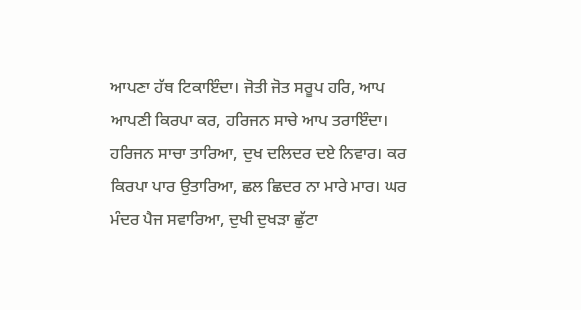ਆਪਣਾ ਹੱਥ ਟਿਕਾਇੰਦਾ। ਜੋਤੀ ਜੋਤ ਸਰੂਪ ਹਰਿ, ਆਪ ਆਪਣੀ ਕਿਰਪਾ ਕਰ, ਹਰਿਜਨ ਸਾਚੇ ਆਪ ਤਰਾਇੰਦਾ। ਹਰਿਜਨ ਸਾਚਾ ਤਾਰਿਆ, ਦੁਖ ਦਲਿਦਰ ਦਏ ਨਿਵਾਰ। ਕਰ ਕਿਰਪਾ ਪਾਰ ਉਤਾਰਿਆ, ਛਲ ਛਿਦਰ ਨਾ ਮਾਰੇ ਮਾਰ। ਘਰ ਮੰਦਰ ਪੈਜ ਸਵਾਰਿਆ, ਦੁਖੀ ਦੁਖੜਾ ਛੁੱਟਾ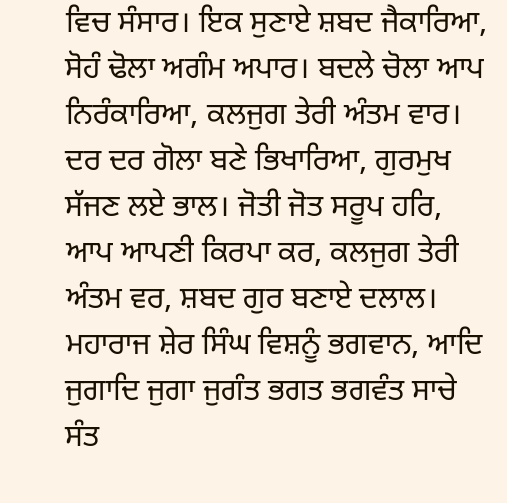ਵਿਚ ਸੰਸਾਰ। ਇਕ ਸੁਣਾਏ ਸ਼ਬਦ ਜੈਕਾਰਿਆ, ਸੋਹੰ ਢੋਲਾ ਅਗੰਮ ਅਪਾਰ। ਬਦਲੇ ਚੋਲਾ ਆਪ ਨਿਰੰਕਾਰਿਆ, ਕਲਜੁਗ ਤੇਰੀ ਅੰਤਮ ਵਾਰ। ਦਰ ਦਰ ਗੋਲਾ ਬਣੇ ਭਿਖਾਰਿਆ, ਗੁਰਮੁਖ ਸੱਜਣ ਲਏ ਭਾਲ। ਜੋਤੀ ਜੋਤ ਸਰੂਪ ਹਰਿ, ਆਪ ਆਪਣੀ ਕਿਰਪਾ ਕਰ, ਕਲਜੁਗ ਤੇਰੀ ਅੰਤਮ ਵਰ, ਸ਼ਬਦ ਗੁਰ ਬਣਾਏ ਦਲਾਲ। ਮਹਾਰਾਜ ਸ਼ੇਰ ਸਿੰਘ ਵਿਸ਼ਨੂੰ ਭਗਵਾਨ, ਆਦਿ ਜੁਗਾਦਿ ਜੁਗਾ ਜੁਗੰਤ ਭਗਤ ਭਗਵੰਤ ਸਾਚੇ ਸੰਤ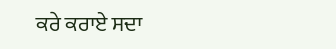ਕਰੇ ਕਰਾਏ ਸਦਾ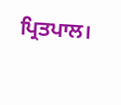ਪ੍ਰਿਤਪਾਲ।